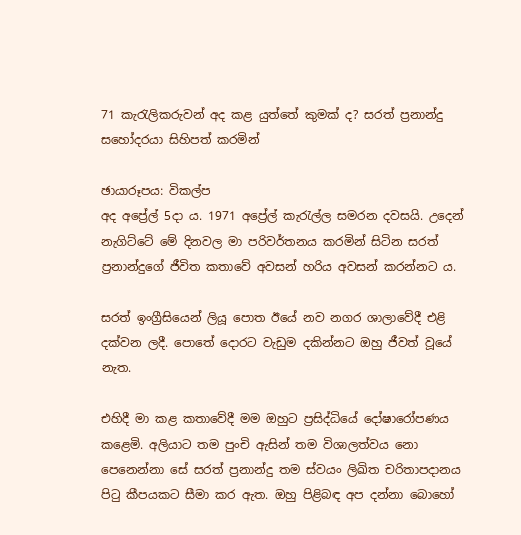71 කැරැලිකරුවන් අද කළ යුත්තේ කුමක් ද? සරත් ප්‍රනාන්දු සහෝදරයා සිහිපත් කරමින්

ඡායාරූපය: විකල්ප
අද අප්‍රේල් 5දා ය. 1971 අප්‍රේල් කැරැල්ල සමරන දවසයි. උදෙන් නැගිට්ටේ මේ දිනවල මා පරිවර්තනය කරමින් සිටින සරත් ප්‍රනාන්දුගේ ජීවිත කතාවේ අවසන් හරිය අවසන් කරන්නට ය.

සරත් ඉංග්‍රීසියෙන් ලියූ පොත ඊයේ නව නගර ශාලාවේදී එළි දක්වන ලදී. පොතේ දොරට වැඩුම දකින්නට ඔහු ජීවත් වූයේ නැත.

එහිදී මා කළ කතාවේදී මම ඔහුට ප්‍රසිද්ධියේ දෝෂාරෝපණය කළෙමි. අලියාට තම පුංචි ඇසින් තම විශාලත්වය නො පෙනෙන්නා සේ සරත් ප්‍රනාන්දු තම ස්වයං ලිඛිත චරිතාපදානය පිටු කීපයකට සීමා කර ඇත. ඔහු පිළිබඳ අප දන්නා බොහෝ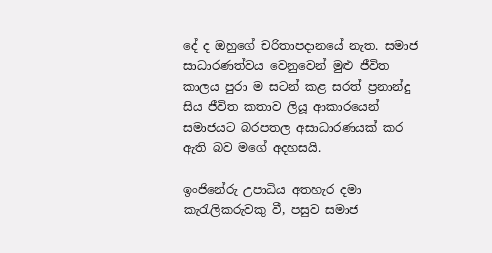දේ ද ඔහුගේ චරිතාපදානයේ නැත. සමාජ සාධාරණත්වය වෙනුවෙන් මුළු ජීවිත කාලය පුරා ම සටන් කළ සරත් ප්‍රනාන්දු සිය ජීවිත කතාව ලියූ ආකාරයෙන් සමාජයට බරපතල අසාධාරණයක් කර ඇති බව මගේ අදහසයි.

ඉංජිනේරු උපාධිය අතහැර දමා කැරැලිකරුවකු වී, පසුව සමාජ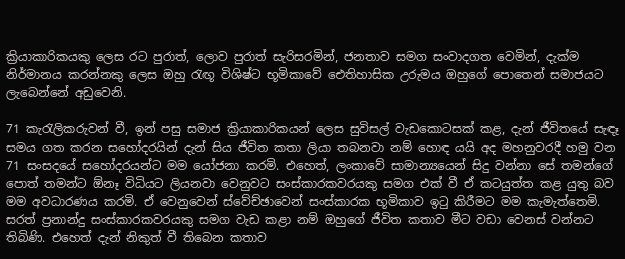ක්‍රියාකාරිකයකු ලෙස රට පුරාත්, ලොව පුරාත් සැරිසරමින්, ජනතාව සමග සංවාදගත වෙමින්, දැක්ම නිර්මානය කරන්නකු ලෙස ඔහු රැඟූ විශිෂ්ට භූමිකාවේ ඓතිහාසික උරුමය ඔහුගේ පොතෙන් සමාජයට ලැබෙන්නේ අඩුවෙනි.

71 කැරැලිකරුවන් වී, ඉන් පසු සමාජ ක්‍රියාකාරිකයන් ලෙස සුවිසල් වැඩකොටසක් කළ, දැන් ජීවිතයේ සැඳෑ සමය ගත කරන සහෝදරයින් දැන් සිය ජීවිත කතා ලියා තබනවා නම් හොඳ යයි අද මහනුවරදී හමු වන 71 සංසදයේ සහෝදරයන්ට මම යෝජනා කරමි. එහෙත්, ලංකාවේ සාමාන්‍යයෙන් සිදු වන්නා සේ තමන්ගේ පොත් තමන්ට ඕනෑ විධියට ලියනවා වෙනුවට සංස්කාරකවරයකු සමග එක් වී ඒ කටයුත්ත කළ යුතු බව මම අවධාරණය කරමි. ඒ වෙනුවෙන් ස්වේච්ඡාවෙන් සංස්කාරක භූමිකාව ඉටු කිරීමට මම කැමැත්තෙමි. සරත් ප්‍රනාන්දු සංස්කාරකවරයකු සමග වැඩ කළා නම් ඔහුගේ ‍ජීවිත කතාව මීට වඩා වෙනස් වන්නට තිබිණි. එහෙත් දැන් නිකුත් වී තිබෙන කතාව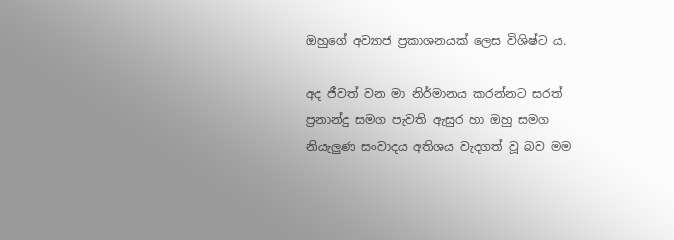ඔහුගේ අව්‍යාජ ප්‍රකාශනයක් ලෙස විශිෂ්ට ය.

අද ජීවත් වන මා නිර්මානය කරන්නට සරත් ප්‍රනාන්දු සමග පැවති ඇසුර හා ඔහු සමග නියැලුණ සංවාදය අතිශය වැදගත් වූ බව මම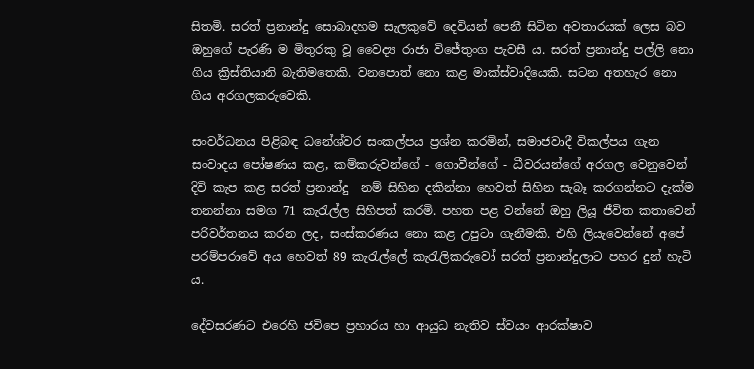සිතමි. සරත් ප්‍රනාන්දු සොබාදහම සැලකුවේ දෙවියන් පෙනී සිටින අවතාරයක් ලෙස බව ඔහුගේ පැරණි ම මිතුරකු වූ වෛද්‍ය රාජා විජේතුංග පැවසී ය. සරත් ප්‍රනාන්දු පල්ලි නො ගිය ක්‍රිස්තියානි බැතිමතෙකි. වනපොත් නො කළ මාක්ස්වාදියෙකි. සටන අතහැර නො ගිය අරගලකරුවෙකි.

සංවර්ධනය පිළිබඳ ධනේශ්වර සංකල්පය ප්‍රශ්න කරමින්, සමාජවාදී විකල්පය ගැන සංවාදය පෝෂණය කළ, කම්කරුවන්ගේ - ගොවීන්ගේ - ධීවරයන්ගේ අරගල වෙනුවෙන් දිවි කැප කළ සරත් ප්‍රනාන්දු  නම් සිහින දකින්නා හෙවත් සිහින සැබෑ කරගන්නට දැක්ම තනන්නා සමග 71 කැරැල්ල සිහිපත් කරමි. පහත පළ වන්නේ ඔහු ලියූ ජීවිත කතාවෙන් පරිවර්තනය කරන ලද, සංස්කරණය නො කළ උපුටා ගැනීමකි. එහි ලියැවෙන්නේ අපේ පරම්පරාවේ අය හෙවත් 89 කැරැල්ලේ කැරැලිකරුවෝ සරත් ප්‍රනාන්දුලාට පහර දුන් හැටි ය.

දේවසරණට එරෙහි ජවිපෙ ප්‍රහාරය හා ආයුධ නැතිව ස්වයං ආරක්ෂාව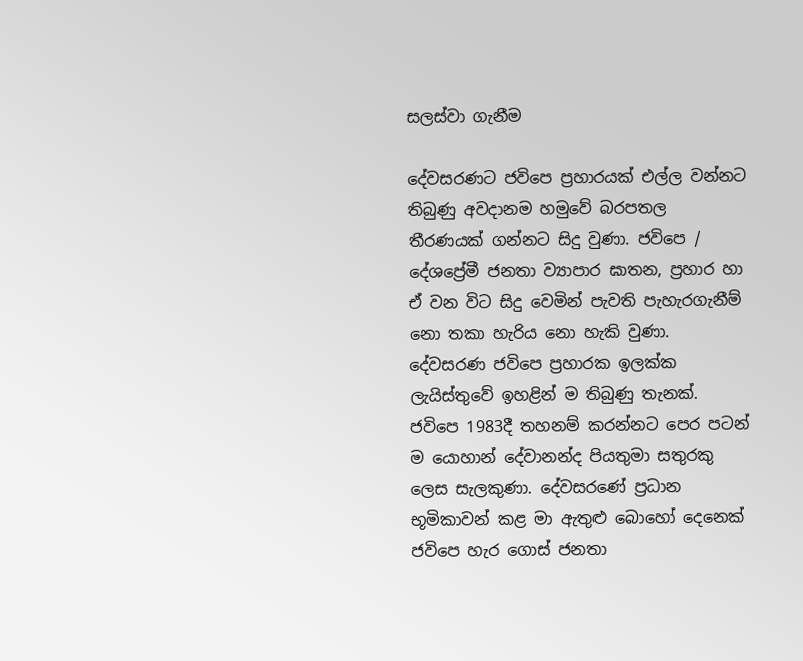සලස්වා ගැනීම

දේවසරණට ජවිපෙ ප්‍රහාරයක් එල්ල වන්නට තිබුණු අවදානම හමුවේ බරපතල තීරණයක් ගන්නට සිදු වුණා. ජවිපෙ / දේශප්‍රේමී ජනතා ව්‍යාපාර ඝාතන, ප්‍රහාර හා ඒ වන විට සිදු වෙමින් පැවති පැහැරගැනීම් නො තකා හැරිය නො හැකි වුණා. දේවසරණ ජවිපෙ ප්‍රහාරක ඉලක්ක ලැයිස්තුවේ ඉහළින් ම තිබුණු තැනක්. ජවිපෙ 1983දී තහනම් කරන්නට පෙර පටන් ම යොහාන් දේවානන්ද පියතුමා සතුරකු ලෙස සැලකුණා. දේවසරණේ ප්‍රධාන භූමිකාවන් කළ මා ඇතුළු බොහෝ දෙනෙක් ජවිපෙ හැර ගොස් ජනතා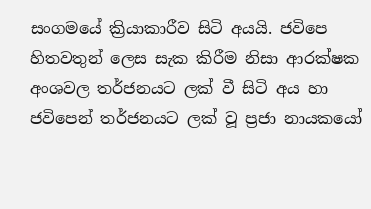සංගමයේ ක්‍රියාකාරීව සිටි අයයි. ජවිපෙ හිතවතුන් ලෙස සැක කිරීම නිසා ආරක්ෂක අංශවල තර්ජනයට ලක් වී සිටි අය හා ජවිපෙන් තර්ජනයට ලක් වූ ප්‍රජා නායකයෝ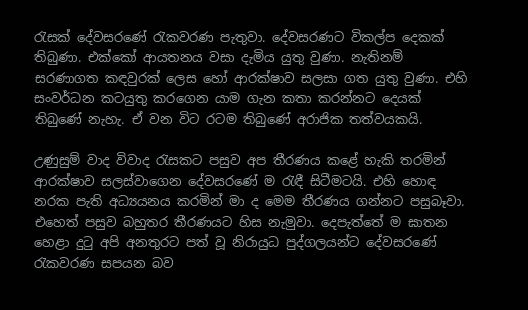රැසක් දේවසරණේ රැකවරණ පැතුවා. දේවසරණට විකල්ප දෙකක් තිබුණා. එක්කෝ ආයතනය වසා දැමිය යුතු වුණා. නැතිනම් සරණාගත කඳවුරක් ලෙස හෝ ආරක්ෂාව සලසා ගත යුතු වුණා. එහි සංවර්ධන කටයුතු කරගෙන යාම ගැන කතා කරන්නට දෙයක් තිබුණේ නැහැ. ඒ වන විට රටම තිබුණේ අරාජික තත්වයකයි.

උණුසුම් වාද විවාද රැසකට පසුව අප තීරණය කළේ හැකි තරමින් ආරක්ෂාව සලස්වාගෙන ‍දේවසරණේ ම රැඳී සිටීමටයි. එහි හොඳ නරක පැති අධ්‍යයනය කරමින් මා ද මෙම තීරණය ගන්නට පසුබෑවා. එහෙත් පසුව බහුතර තීරණයට හිස නැමුවා. දෙපැත්තේ ම ඝාතන හෙළා දුටු අපි අනතුරට පත් වූ නිරායුධ පුද්ගලයන්ට දේවසරණේ රැකවරණ සපයන බව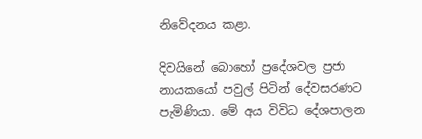නිවේදනය කළා.

දිවයිනේ බොහෝ ප්‍රදේශවල ප්‍රජා නායකයෝ පවුල් පිටින් දේවසරණට පැමිණියා. මේ අය විවිධ දේශපාලන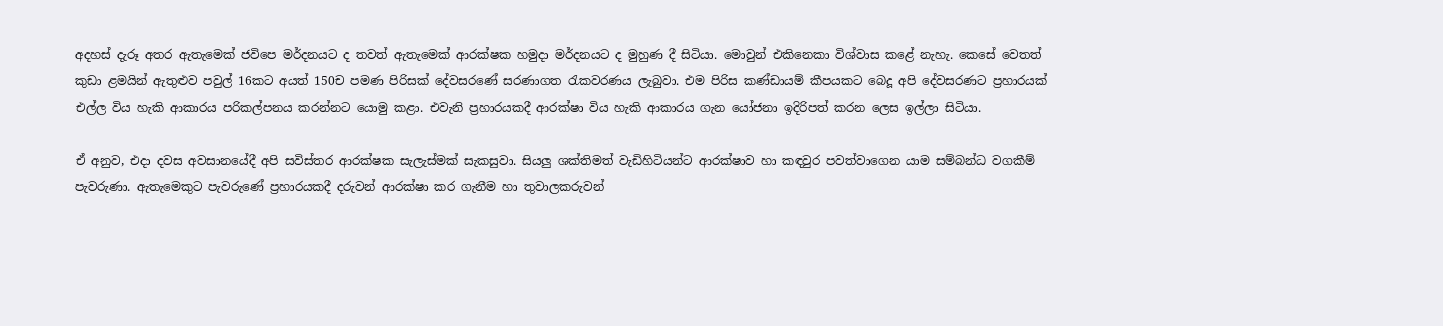අදහස් දැරූ අතර ඇතැමෙක් ජවිපෙ මර්දනයට ද තවත් ඇතැමෙක් ආරක්ෂක හමුදා මර්දනයට ද මුහුණ දී සිටියා. මොවුන් එකිනෙකා විශ්වාස කළේ නැහැ. කෙසේ වෙතත් කුඩා ළමයින් ඇතුළුව පවුල් 16කට අයත් 150ච පමණ පිරිසක් දේවසරණේ සරණාගත රැකවරණය ලැබුවා. එම පිරිස කණ්ඩායම් කීපයකට බෙදූ අපි දේවසරණට ප්‍රහාරයක් එල්ල විය හැකි ආකාරය පරිකල්පනය කරන්නට යොමු කළා. එවැනි ප්‍රහාරයකදී ආරක්ෂා විය හැකි ආකාරය ගැන යෝජනා ඉදිරිපත් කරන ලෙස ඉල්ලා සිටියා.

ඒ අනුව, එදා දවස අවසානයේදී අපි සවිස්තර ආරක්ෂක සැලැස්මක් සැකසුවා. සියලු ශක්තිමත් වැඩිහිටියන්ට ආරක්ෂාව හා කඳවුර පවත්වාගෙන යාම සම්බන්ධ වගකීම් පැවරුණා. ඇතැමෙකුට පැවරුණේ ප්‍රහාරයකදී දරුවන් ආරක්ෂා කර ගැනීම හා තුවාලකරුවන්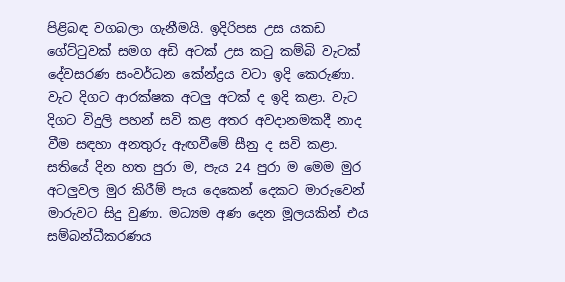පිළිබඳ වගබලා ගැනීමයි. ඉදිරිපස උස යකඩ ගේට්ටුවක් සමග අඩි අටක් උස කටු කම්බි වැටක් දේවසරණ සංවර්ධන කේන්ද්‍රය වටා ඉදි කෙරුණා. වැට දිගට ආරක්ෂක අටලු අටක් ද ඉදි කළා. වැට දිගට විදුලි පහන් සවි කළ අතර අවදානමකදී නාද වීම සඳහා අනතුරු ඇඟවීමේ සීනු ද සවි කළා. සතියේ දින හත පුරා ම, පැය 24 පුරා ම මෙම මුර අටලුවල මුර කිරීම් පැය දෙකෙන් දෙකට මාරුවෙන් මාරුවට සිදු වුණා. මධ්‍යම අණ දෙන මූලයකින් එය සම්බන්ධීකරණය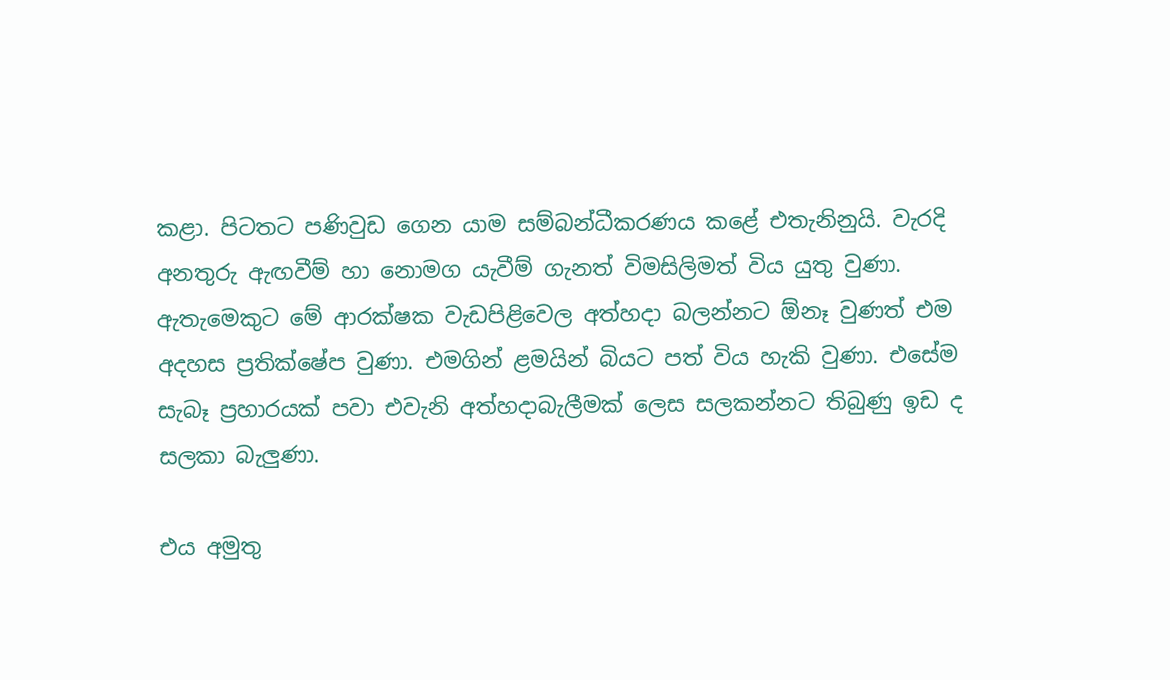කළා. පිටතට පණිවුඩ ගෙන යාම සම්බන්ධීකරණය කළේ එතැනිනුයි. වැරදි අනතුරු ඇඟවීම් හා නොමග යැවීම් ගැනත් විමසිලිමත් විය යුතු වුණා. ඇතැමෙකුට මේ ආරක්ෂක වැඩපිළිවෙල අත්හදා බලන්නට ඕනෑ වුණත් එම අදහස ප්‍රතික්ෂේප වුණා. එමගින් ළමයින් බියට පත් විය හැකි වුණා. එසේම සැබෑ ප්‍රහාරයක් පවා එවැනි අත්හදාබැලීමක් ලෙස සලකන්නට තිබුණු ඉඩ ද සලකා බැලුණා.

එය අමුතු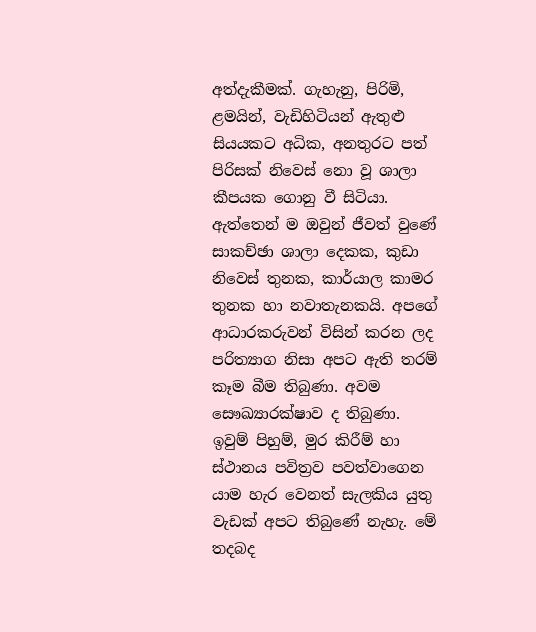අත්දැකීමක්. ගැහැනු, පිරිමි, ළමයින්, වැඩිහිටියන් ඇතුළු සියයකට අධික, අනතුරට පත් පිරිසක් නිවෙස් නො වූ ශාලා කීපයක ගොනු වී සිටියා. ඇත්තෙන් ම ඔවුන් ජීවත් වුණේ සාකච්ඡා ශාලා දෙකක, කුඩා නිවෙස් තුනක, කාර්යාල කාමර තුනක හා නවාතැනකයි. අපගේ ආධාරකරුවන් විසින් කරන ලද පරිත්‍යාග නිසා අපට ඇති තරම් කෑම බීම තිබුණා. අවම සෞඛ්‍යාරක්ෂාව ද තිබුණා. ඉවුම් පිහුම්, මුර කිරීම් හා ස්ථානය පවිත්‍රව පවත්වාගෙන යාම හැර වෙනත් සැලකිය යුතු වැඩක් අපට තිබුණේ නැහැ. මේ තදබද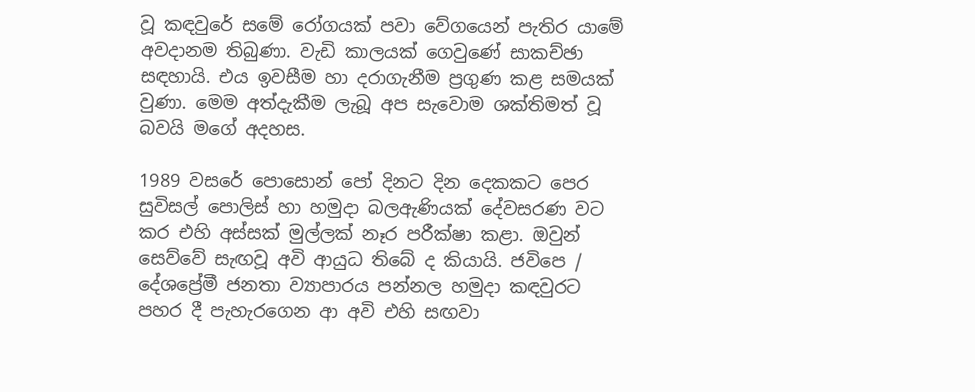වූ කඳවුරේ සමේ රෝගයක් පවා වේගයෙන් පැතිර යාමේ අවදානම තිබුණා. වැඩි කාලයක් ගෙවුණේ සාකච්ඡා සඳහායි. එය ඉවසීම හා දරාගැනීම ප්‍රගුණ කළ සමයක් වුණා. මෙම අත්දැකීම ලැබූ අප සැවොම ශක්තිමත් වූ බවයි මගේ අදහස.

1989 වසරේ පොසොන් පෝ දිනට දින දෙකකට පෙර සුවිසල් පොලිස් හා හමුදා බලඇණියක් දේවසරණ වට කර එහි අස්සක් මුල්ලක් නෑර පරීක්ෂා කළා. ඔවුන් සෙව්වේ සැඟවූ අවි ආයුධ තිබේ ද කියායි. ජවිපෙ / දේශප්‍රේමී ජනතා ව්‍යාපාරය පන්නල හමුදා කඳවුරට පහර දී පැහැරගෙන ආ අවි එහි සඟවා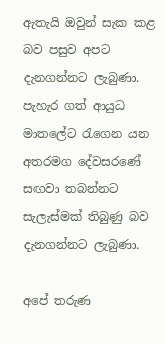ඇතැයි ඔවුන් සැක කළ බව පසුව අපට දැනගන්නට ලැබුණා. පැහැර ගත් ආයුධ මාතලේට රැගෙන යන අතරමග දේවසරණේ සඟවා තබන්නට සැලැස්මක් තිබුණු බව දැනගන්නට ලැබුණා.

අපේ තරුණ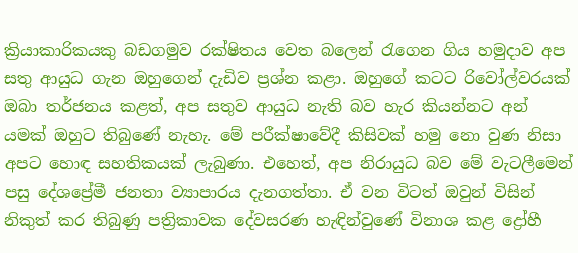ක්‍රියාකාරිකයකු බඩගමුව රක්ෂිතය වෙත බලෙන් රැගෙන ගිය හමුදාව අප සතු ආයුධ ගැන ඔහුගෙන් දැඩිව ප්‍රශ්න කළා. ඔහුගේ කටට රිවෝල්වරයක් ඔබා තර්ජනය කළත්, අප සතුව ආයුධ නැති බව හැර කියන්නට අන් යමක් ඔහුට තිබුණේ නැහැ. මේ පරීක්ෂාවේදී කිසිවක් හමු නො වුණ නිසා අපට හොඳ සහතිකයක් ලැබුණා. එහෙත්, අප නිරායුධ බව ‍මේ වැටලීමෙන් පසු දේශප්‍රේමී ජනතා ව්‍යාපාරය දැනගත්තා. ඒ වන විටත් ඔවුන් විසින් නිකුත් කර තිබුණු පත්‍රිකාවක දේවසරණ හැඳින්වුණේ විනාශ කළ ද්‍රෝහී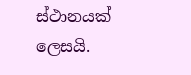ස්ථානයක් ලෙසයි.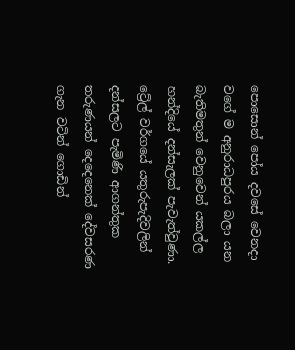පොසොන් පෝය දවසේ වෙනදා වගේ ම අනුරාධපුරය බලා යන බැතිමතුන් වෙනුවෙන් යකල්ල හන්දියේ දන්සැලක් පැවැත්වුණා. ට්‍රේල් වර්ගයේ යතුරුපැදිවලින් දන්සලට පැමිණි ආගන්තුක තරුණයන් දෙදෙනෙක් දේවසරණ ගැන වටින් ගොඩින්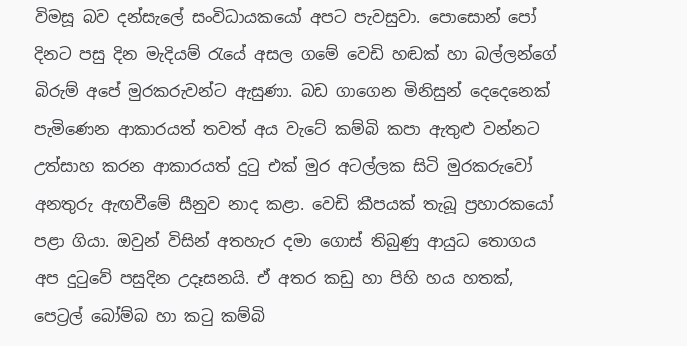විමසූ බව දන්සැලේ සංවිධායකයෝ අපට පැවසුවා. පොසොන් පෝ දිනට පසු දින මැදියම් රැයේ අසල ගමේ වෙඩි හඬක් හා බල්ලන්ගේ බිරුම් අපේ මුරකරුවන්ට ඇසුණා. බඩ ගාගෙන මිනිසුන් දෙදෙනෙක් පැමිණෙන ආකාරයත් තවත් අය වැටේ කම්බි කපා ඇතුළු වන්නට උත්සාහ කරන ආකාරයත් දුටු එක් මුර අටල්ලක සිටි මුරකරුවෝ අනතුරු ඇඟවීමේ සීනුව නාද කළා. වෙඩි කීපයක් තැබූ ප්‍රහාරකයෝ පළා ගියා. ඔවුන් විසින් අතහැර දමා ගොස් තිබුණු ආයුධ තොගය අප දුටුවේ පසුදින උදෑසනයි. ඒ අතර කඩු හා පිහි හය හතක්, පෙට්‍රල් බෝම්බ හා කටු කම්බි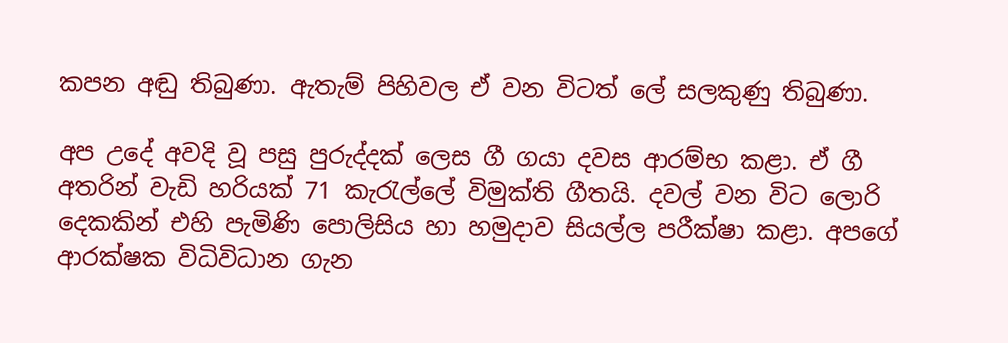කපන අඬු තිබුණා. ඇතැම් පිහිවල ඒ වන විටත් ලේ සලකුණු තිබුණා.

අප උදේ අවදි වූ පසු පුරුද්දක් ලෙස ගී ගයා දවස ආරම්භ කළා. ඒ ගී අතරින් වැඩි හරියක් 71 කැරැල්ලේ විමුක්ති ගීතයි. දවල් වන විට ලොරි දෙකකින් එහි පැමිණි පොලිසිය හා හමුදාව සියල්ල පරීක්ෂා කළා. අපගේ ආරක්ෂක විධිවිධාන ගැන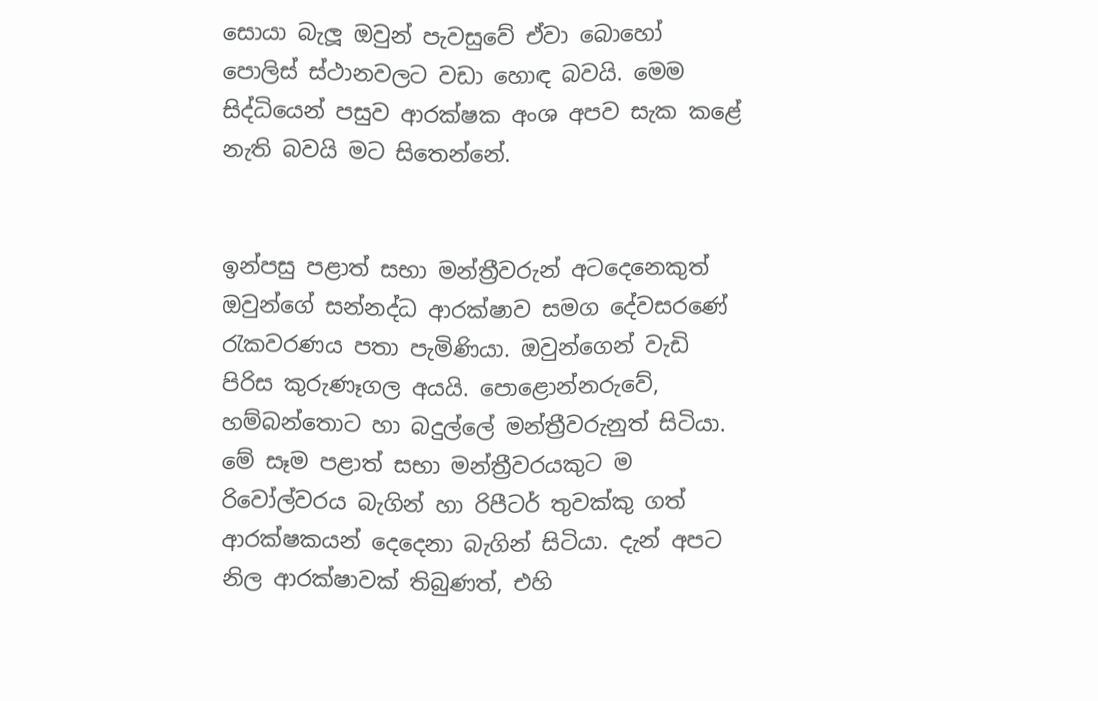සොයා බැලූ ඔවුන් පැවසුවේ ඒවා බොහෝ පොලිස් ස්ථානවලට වඩා හොඳ බවයි. මෙම සිද්ධියෙන් පසුව ආරක්ෂක අංශ අපව සැක කළේ නැති බවයි මට සිතෙන්නේ.


ඉන්පසු පළාත් සභා මන්ත්‍රීවරුන් අටදෙනෙකුත් ඔවුන්ගේ සන්නද්ධ ආරක්ෂාව සමග දේවසරණේ රැකවරණය පතා පැමිණියා. ඔවුන්ගෙන් වැඩි පිරිස කුරුණෑගල අයයි. පොළොන්නරුවේ, හම්බන්තොට හා බදුල්ලේ මන්ත්‍රීවරුනුත් සිටියා.  මේ සෑම පළාත් සභා මන්ත්‍රීවරයකුට ම රිවෝල්වරය බැගින් හා රිපීටර් තුවක්කු ගත් ආරක්ෂකයන් දෙදෙනා බැගින් සිටියා. දැන් අපට නිල ආරක්ෂාවක් තිබුණත්, එහි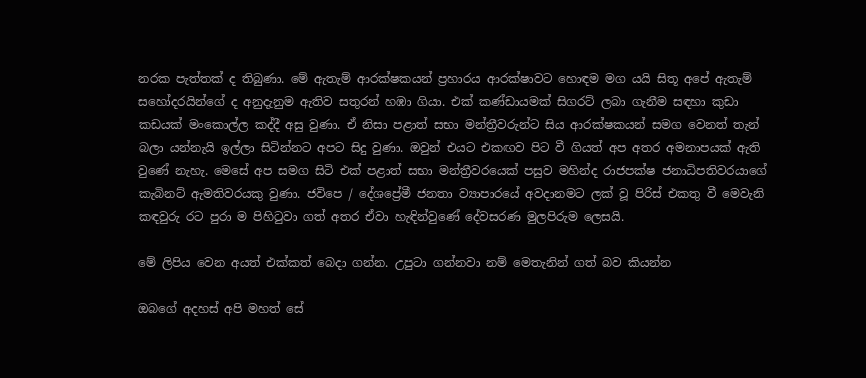නරක පැත්තක් ද තිබුණා. මේ ඇතැම් ආරක්ෂකයන් ප්‍රහාරය ආරක්ෂාවට හොඳම මග යයි සිතූ අපේ ඇතැම් සහෝදරයින්ගේ ද අනුදැනුම ඇතිව සතුරන් හඹා ගියා. එක් කණ්ඩායමක් සිගරට් ලබා ගැනීම සඳහා කුඩා කඩයක් මංකොල්ල කද්දී අසු වුණා. ඒ නිසා පළාත් සභා මන්ත්‍රීවරුන්ට සිය ආරක්ෂකයන් සමග වෙනත් තැන් බලා යන්නැයි ඉල්ලා සිටින්නට අපට සිදු වුණා. ඔවුන් එයට එකඟව පිට වී ගියත් අප අතර අමනාපයක් ඇති වුණේ නැහැ. මෙසේ අප සමග සිටි එක් පළාත් සභා මන්ත්‍රීවරයෙක් පසුව මහින්ද රාජපක්ෂ ජනාධිපතිවරයාගේ කැබිනට් ඇමතිවරයකු වුණා. ජවිපෙ / දේශප්‍රේමී ජනතා ව්‍යාපාරයේ අවදානමට ලක් වූ පිරිස් එකතු වී මෙවැනි කඳවුරු රට පුරා ම පිහිටුවා ගත් අතර ඒවා හැඳින්වුණේ දේවසරණ මුලපිරුම ලෙසයි.

මේ ලිපිය වෙන අයත් එක්කත් බෙදා ගන්න. උපුටා ගන්නවා නම් ‍මෙතැනින් ගත් බව කියන්න

ඔබගේ අදහස් අපි මහත් සේ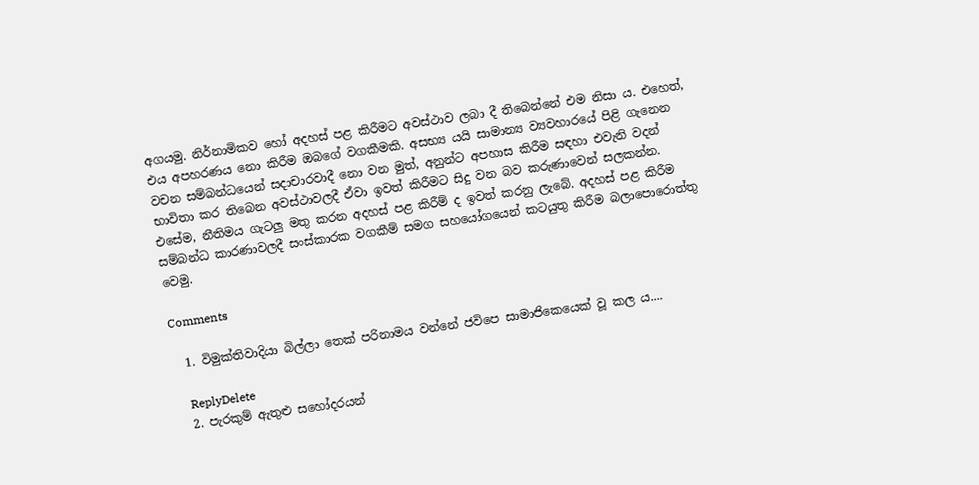අගයමු. නිර්නාමිකව හෝ අදහස් පළ කිරීමට අවස්ථාව ලබා දී තිබෙන්නේ එම නිසා ය. එහෙත්, එය අපහරණය නො කිරීම ඔබ‍ගේ වගකීමකි. අසභ්‍ය යයි සාමාන්‍ය ව්‍යවහාරයේ පිළි ගැනෙන වචන සම්බන්ධයෙන් සදාචාරවාදී නො වන මුත්, අනුන්ට අපහාස කිරීම සඳහා එවැනි වදන් භාවිතා කර තිබෙන අවස්ථාවලදී ඒවා ඉවත් කිරීමට සිදු වන බව කරුණාවෙන් සලකන්න. එසේම, නීතිමය ගැටලු මතු කරන අදහස් පළ කිරීම් ද ඉවත් කරනු ලැබේ. අදහස් පළ කිරීම සම්බන්ධ කාරණාවලදී සංස්කාරක වගකීම් සමග සහයෝගයෙන් කටයුතු කිරීම බලාපොරොත්තු වෙමු.

Comments

  1. විමුක්තිවාදියා බිල්ලා තෙක් පරිනාමය වන්නේ ජවිපෙ සාමාජිකෙයෙක් වූ කල ය....

    ReplyDelete
  2. පැරකුම් ඇතුළු සහෝදරයන්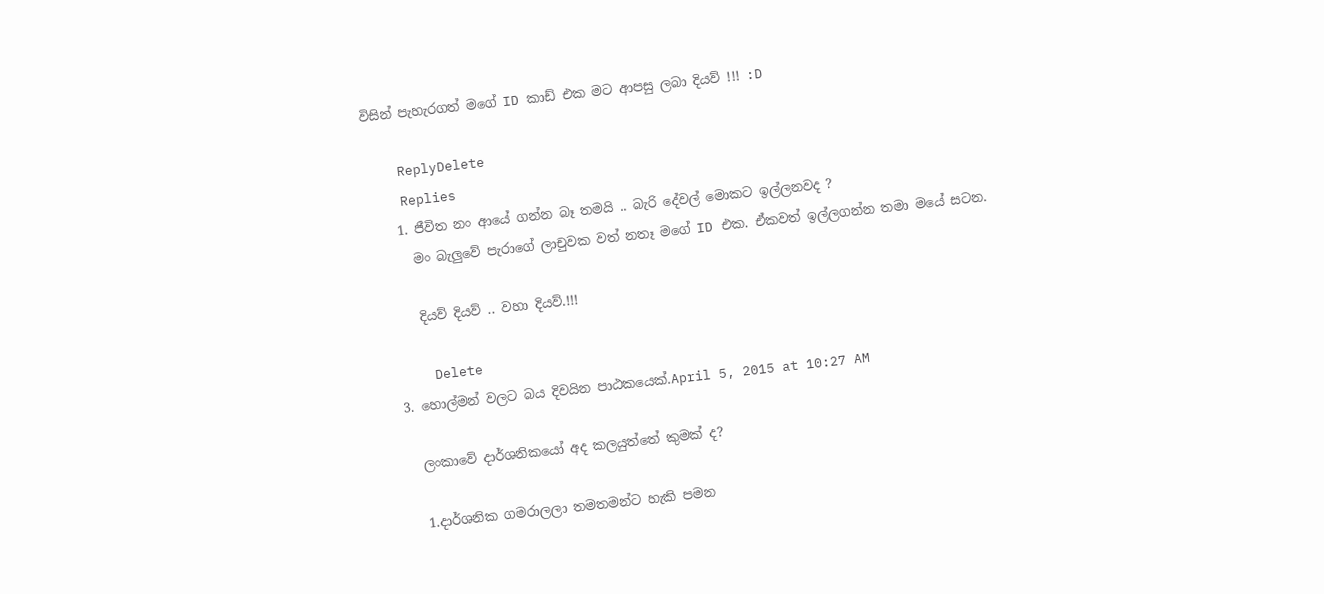විසින් පැහැරගත් මගේ ID කාඩ් එක මට ආපසු ලබා දියව් !!! :D

    ReplyDelete
    Replies
    1. ජීවිත නං ආයේ ගන්න බෑ තමයි .. බැරි දේවල් මොකට ඉල්ලනවද ?
      මං බැලුවේ පැරාගේ ලාචුවක වත් නතෑ මගේ ID එක. ඒකවත් ඉල්ලගන්න තමා මයේ සටන.

      දියව් දියව් .. වහා දියව්.!!!

      Delete
  3. හොල්මන් වලට බය දිවයින පාඨකයෙක්.April 5, 2015 at 10:27 AM

    ලංකාවේ දාර්ශනිකයෝ අද කලයුත්තේ කුමක් ද?

    1.දාර්ශනික ගමරාලලා තමතමන්ට හැකි පමන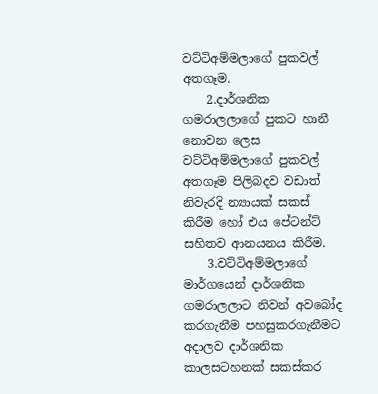වට්ටිඅම්මලාගේ පුකවල් අතගෑම.
    2.දාර්ශනික ගමරාලලාගේ පුකට හානී නොවන ලෙස වට්ටිඅම්මලාගේ පුකවල් අතගෑම පිලිබදව වඩාත් නිවැරදි න්‍යායක් සකස් කිරීම හෝ එය පේටන්ට් සහිතව ආනයනය කිරීම.
    3.වට්ටිඅම්මලාගේ මාර්ගයෙන් දාර්ශනික ගමරාලලාට නිවන් අවබෝද කරගැනීම පහසුකරගැනීමට අදාලව දාර්ශනික කාලසටහනක් සකස්කර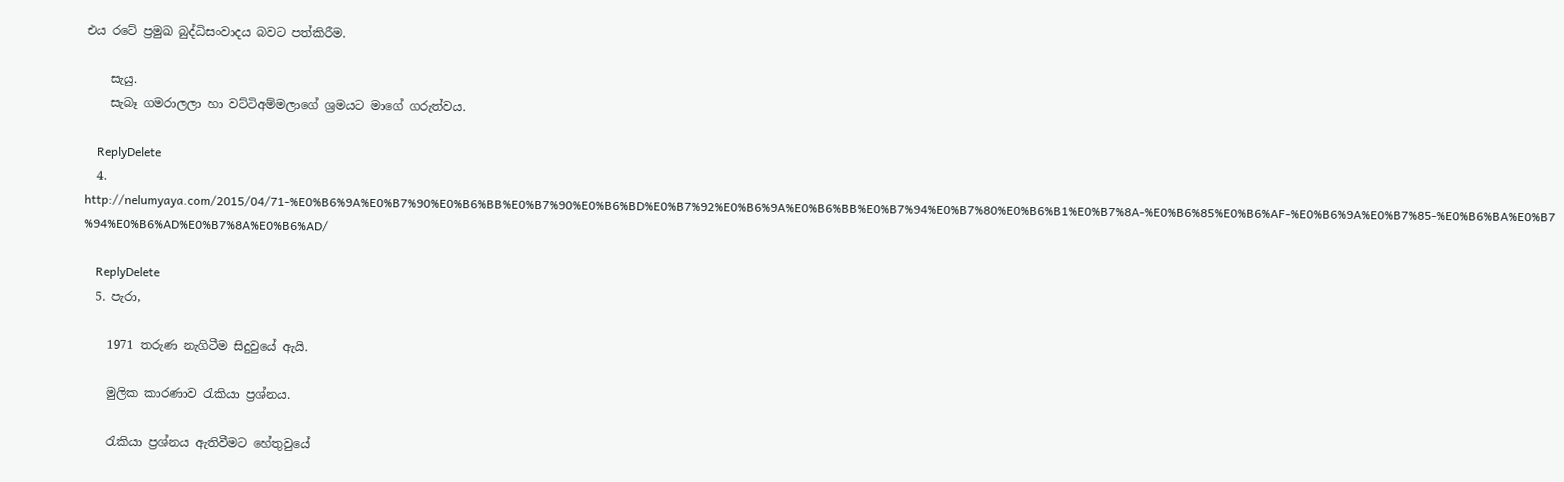එය රටේ ප්‍රමුඛ බුද්ධිසංවාදය බවට පත්කිරීම.

    සැයු.
    සැබෑ ගමරාලලා හා වට්ටිඅම්මලාගේ ශ්‍රමයට මාගේ ගරුත්වය.

    ReplyDelete
  4. http://nelumyaya.com/2015/04/71-%E0%B6%9A%E0%B7%90%E0%B6%BB%E0%B7%90%E0%B6%BD%E0%B7%92%E0%B6%9A%E0%B6%BB%E0%B7%94%E0%B7%80%E0%B6%B1%E0%B7%8A-%E0%B6%85%E0%B6%AF-%E0%B6%9A%E0%B7%85-%E0%B6%BA%E0%B7%94%E0%B6%AD%E0%B7%8A%E0%B6%AD/

    ReplyDelete
  5. පැරා,

    1971 තරුණ නැගිටීම සිදුවුයේ ඇයි.

    මුලික කාරණාව රැකියා ප්‍රශ්නය.

    රැකියා ප්‍රශ්නය ඇතිවීමට හේතුවුයේ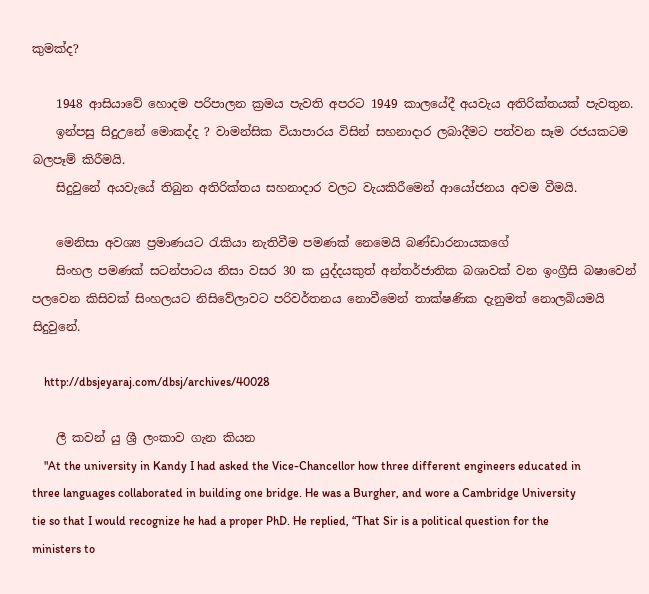කුමක්ද?

    1948 ආසියාවේ හොදම පරිපාලන ක්‍රමය පැවති අපරට 1949 කාලයේදී අයවැය අතිරික්තයක් පැවතුන.
    ඉන්පසු සිදුඋනේ මොකද්ද ? වාමන්සික වියාපාරය විසින් සහනාදාර ලබාදීමට පත්වන සෑම රජයකටම බලපෑම් කිරීමයි.
    සිදුවුනේ අයවැයේ තිබුන අතිරික්තය සහනාදාර වලට වැයකිරීමෙන් ආයෝජනය අවම වීමයි.

    මෙනිසා අවශ්‍ය ප්‍රමාණයට රැකියා නැතිවීම පමණක් නෙමෙයි බණ්ඩාරනායකගේ
    සිංහල පමණක් සටන්පාටය නිසා වසර 30 ක යුද්දයකුත් අන්තර්ජාතික බශාවක් වන ඉංග්‍රීසි බෂාවෙන් පලවෙන කිසිවක් සිංහලයට නිසිවේලාවට පරිවර්තනය නොවීමෙන් තාක්ෂණික දැනුමත් නොලබියමයි සිදුවුනේ.

    http://dbsjeyaraj.com/dbsj/archives/40028

    ලී කවන් යු ශ්‍රී ලංකාව ගැන කියන
    "At the university in Kandy I had asked the Vice-Chancellor how three different engineers educated in three languages collaborated in building one bridge. He was a Burgher, and wore a Cambridge University tie so that I would recognize he had a proper PhD. He replied, “That Sir is a political question for the ministers to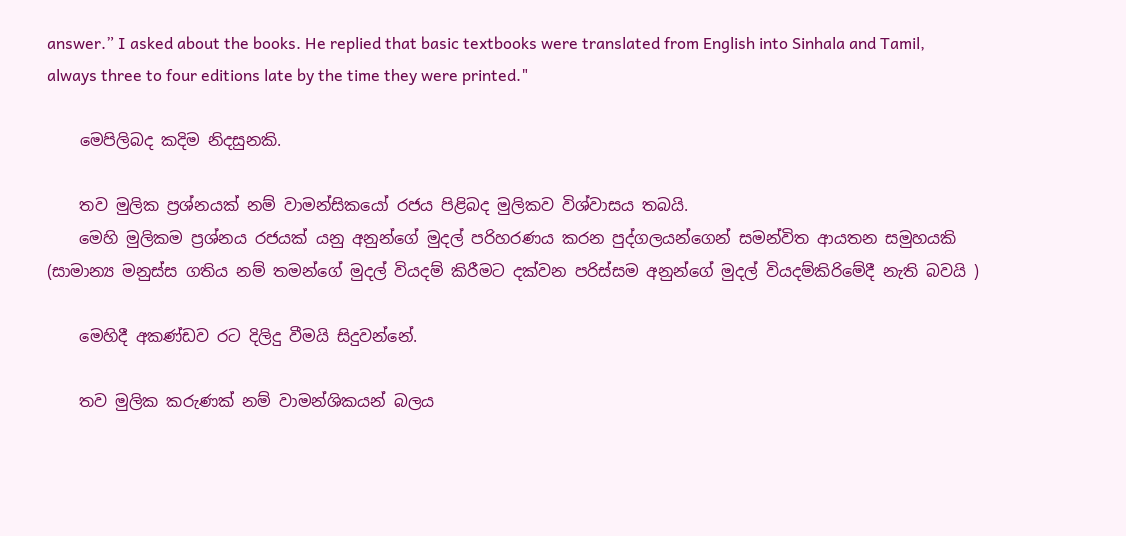answer.” I asked about the books. He replied that basic textbooks were translated from English into Sinhala and Tamil, always three to four editions late by the time they were printed."

    මෙපිලිබද කදිම නිදසුනකි.

    තව මුලික ප්‍රශ්නයක් නම් වාමන්සිකයෝ රජය පිළිබද මුලිකව විශ්වාසය තබයි.
    මෙහි මුලිකම ප්‍රශ්නය රජයක් යනු අනුන්ගේ මුදල් පරිහරණය කරන පුද්ගලයන්ගෙන් සමන්විත ආයතන සමුහයකි (සාමාන්‍ය මනුස්ස ගතිය නම් තමන්ගේ මුදල් වියදම් කිරීමට දක්වන පරිස්සම අනුන්ගේ මුදල් වියදම්කිරිමේදී නැති බවයි )

    මෙහිදී අකණ්ඩව රට දිලිදු වීමයි සිදුවන්නේ.

    තව මුලික කරුණක් නම් වාමන්ශිකයන් බලය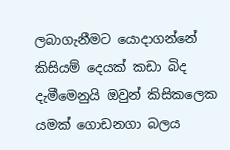ලබාගැනීමට යොදාගන්නේ කිසියම් දෙයක් කඩා බිද දැමීමෙනුයි ඔවුන් කිසිකලෙක යමක් ගොඩනගා බලය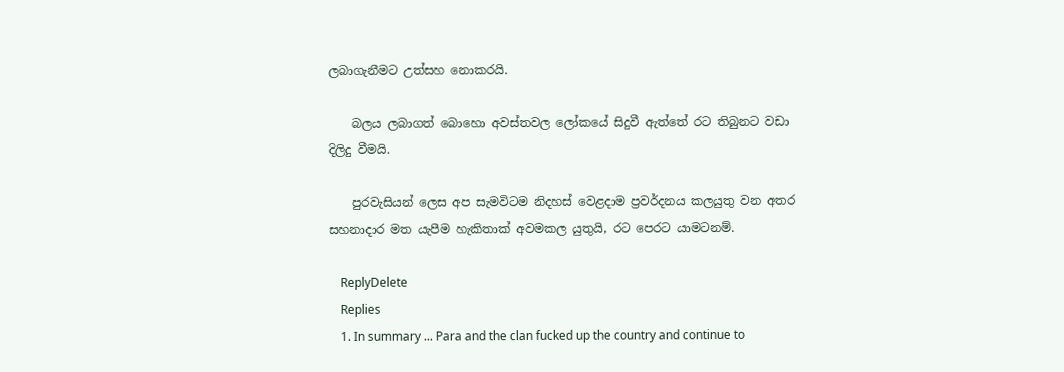ලබාගැනීමට උත්සහ නොකරයි.

    බලය ලබාගත් බොහො අවස්තවල ලෝකයේ සිදුවී ඇත්තේ රට තිබුනට වඩා දිලිදු වීමයි.

    පුරවැසියන් ලෙස අප සැමවිටම නිදහස් වෙළදාම ප්‍රවර්දනය කලයුතු වන අතර සහනාදාර මත යැපීම හැකිතාක් අවමකල යුතුයි, රට පෙරට යාමටනම්.

    ReplyDelete
    Replies
    1. In summary ... Para and the clan fucked up the country and continue to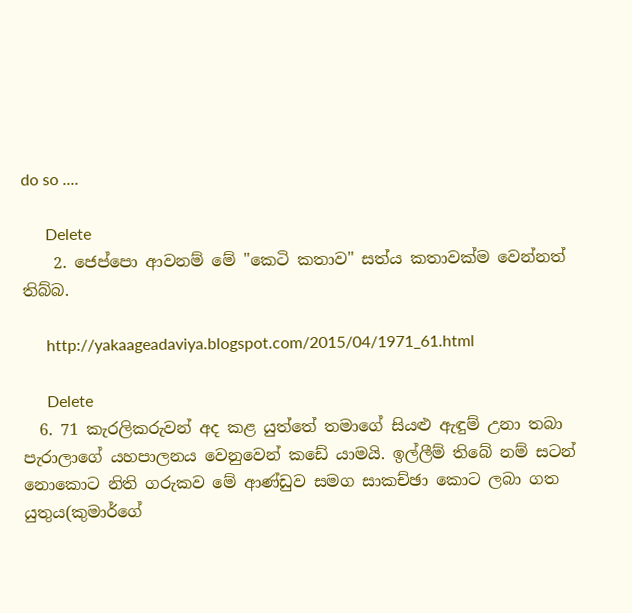do so ....

      Delete
    2. ජෙප්පො ආවනම් මේ "කෙටි කතාව" සත්ය කතාවක්ම වෙන්නත් තිබ්බ.

      http://yakaageadaviya.blogspot.com/2015/04/1971_61.html

      Delete
  6. 71 කැරලිකරුවන් අද කළ යුත්තේ තමාගේ සියළු ඇඳුම් උනා තබා පැරාලාගේ යහපාලනය වෙනුවෙන් කඩේ යාමයි. ඉල්ලීම් තිබේ නම් සටන් නොකොට නිති ගරුකව මේ ආණ්ඩුව සමග සාකච්ඡා කොට ලබා ගත යුතුය(කුමාර්ගේ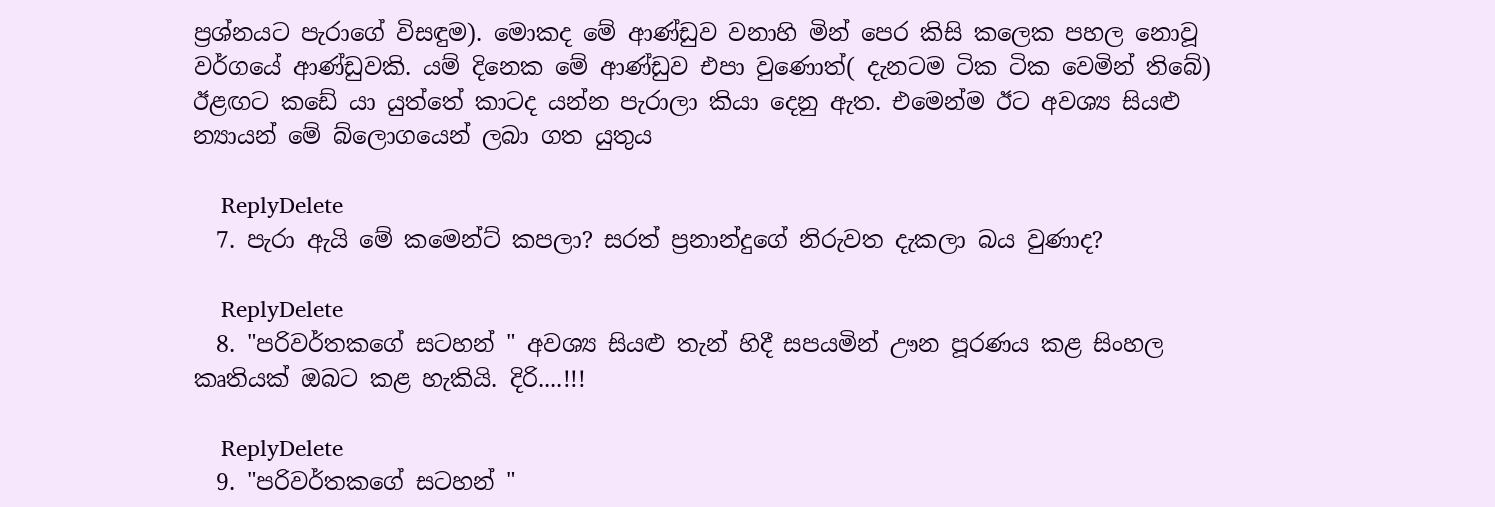ප්‍රශ්නයට පැරාගේ විසඳුම). මොකද මේ ආණ්ඩුව වනාහි මින් පෙර කිසි කලෙක පහල නොවූ වර්ගයේ ආණ්ඩුවකි. යම් දිනෙක මේ ආණ්ඩුව එපා වුණොත්( දැනටම ටික ටික වෙමින් තිබේ) ඊළඟට කඩේ යා යුත්තේ කාටද යන්න පැරාලා කියා දෙනු ඇත. එමෙන්ම ඊට අවශ්‍ය සියළු න්‍යායන් මේ බ්ලොගයෙන් ලබා ගත යුතුය

    ReplyDelete
  7. පැරා ඇයි මේ කමෙන්ට් කපලා? සරත් ප්‍රනාන්දුගේ නිරුවත දැකලා බය වුණාද?

    ReplyDelete
  8. "පරිවර්තකගේ සටහන් " අවශ්‍ය සියළු තැන් හිදී සපයමින් ඌන පූරණය කළ සිංහල කෘතියක් ඔබට කළ හැකියි. දිරි....!!!

    ReplyDelete
  9. "පරිවර්තකගේ සටහන් "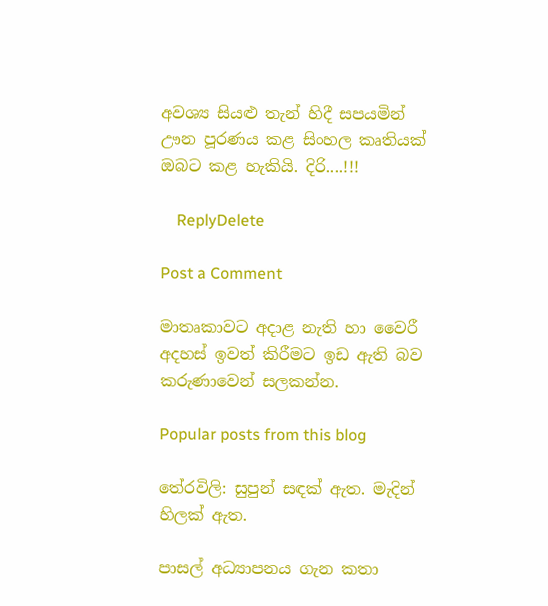අවශ්‍ය සියළු තැන් හිදී සපයමින් ඌන පූරණය කළ සිංහල කෘතියක් ඔබට කළ හැකියි. දිරි....!!!

    ReplyDelete

Post a Comment

මාතෘකාවට අදාළ නැති හා වෛරී අදහස් ඉවත් කිරීමට ඉඩ ඇති බව කරුණාවෙන් සලකන්න.

Popular posts from this blog

තේරවිලි: සුපුන් සඳක් ඇත. මැදින් හිලක් ඇත.

පාසල් අධ්‍යාපනය ගැන කතා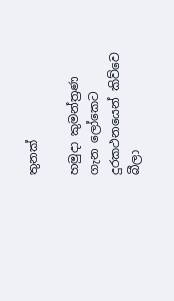තුනක්

හමුදා කුමන්ත්‍රණ ගැන ලෝකෙට දුරකථනයෙන් කිව්වෙ බීලා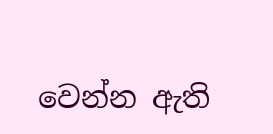වෙන්න ඇති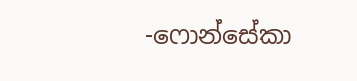-ෆොන්සේකා